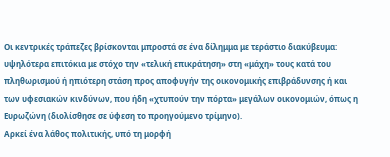Οι κεντρικές τράπεζες βρίσκονται μπροστά σε ένα δίλημμα με τεράστιο διακύβευμα: υψηλότερα επιτόκια με στόχο την «τελική επικράτηση» στη «μάχη» τους κατά του πληθωρισμού ή ηπιότερη στάση προς αποφυγήν της οικονομικής επιβράδυνσης ή και των υφεσιακών κινδύνων, που ήδη «χτυπούν την πόρτα» μεγάλων οικονομιών, όπως η Ευρωζώνη (διολίσθησε σε ύφεση το προηγούμενο τρίμηνο).
Αρκεί ένα λάθος πολιτικής, υπό τη μορφή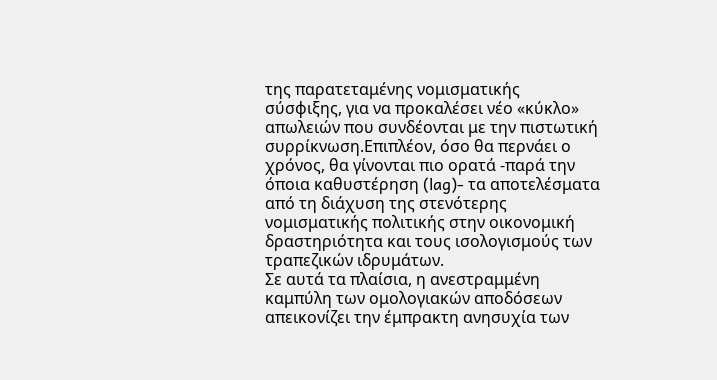της παρατεταμένης νομισματικής σύσφιξης, για να προκαλέσει νέο «κύκλο» απωλειών που συνδέονται με την πιστωτική συρρίκνωση.Επιπλέον, όσο θα περνάει ο χρόνος, θα γίνονται πιο ορατά -παρά την όποια καθυστέρηση (lag)- τα αποτελέσματα από τη διάχυση της στενότερης νομισματικής πολιτικής στην οικονομική δραστηριότητα και τους ισολογισμούς των τραπεζικών ιδρυμάτων.
Σε αυτά τα πλαίσια, η ανεστραμμένη καμπύλη των ομολογιακών αποδόσεων απεικονίζει την έμπρακτη ανησυχία των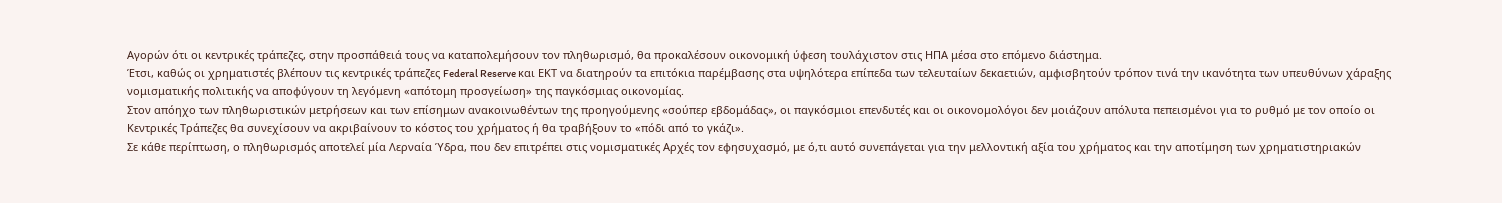Αγορών ότι οι κεντρικές τράπεζες, στην προσπάθειά τους να καταπολεμήσουν τον πληθωρισμό, θα προκαλέσουν οικονομική ύφεση τουλάχιστον στις ΗΠΑ μέσα στο επόμενο διάστημα.
Έτσι, καθώς οι χρηματιστές βλέπουν τις κεντρικές τράπεζες Federal Reserve και ΕΚΤ να διατηρούν τα επιτόκια παρέμβασης στα υψηλότερα επίπεδα των τελευταίων δεκαετιών, αμφισβητούν τρόπον τινά την ικανότητα των υπευθύνων χάραξης νομισματικής πολιτικής να αποφύγουν τη λεγόμενη «απότομη προσγείωση» της παγκόσμιας οικονομίας.
Στον απόηχο των πληθωριστικών μετρήσεων και των επίσημων ανακοινωθέντων της προηγούμενης «σούπερ εβδομάδας», οι παγκόσμιοι επενδυτές και οι οικονομολόγοι δεν μοιάζουν απόλυτα πεπεισμένοι για το ρυθμό με τον οποίο οι Κεντρικές Τράπεζες θα συνεχίσουν να ακριβαίνουν το κόστος του χρήματος ή θα τραβήξουν το «πόδι από το γκάζι».
Σε κάθε περίπτωση, ο πληθωρισμός αποτελεί μία Λερναία Ύδρα, που δεν επιτρέπει στις νομισματικές Αρχές τον εφησυχασμό, με ό,τι αυτό συνεπάγεται για την μελλοντική αξία του χρήματος και την αποτίμηση των χρηματιστηριακών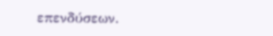επενδύσεων.